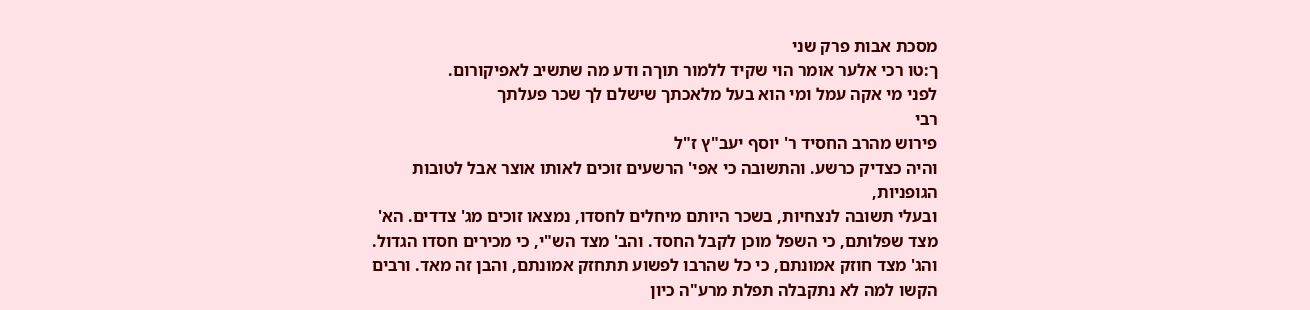מסכת אבות פרק שני
ך:טו רכי אלער אומר הוי שקיד ללמור תוךה ודע מה שתשיב לאפיקורום.
לפני מי אקה עמל ומי הוא בעל מלאכתך שישלם לך שכר פעלתך
רבי
פירוש מהרב החסיד ר' יוסף יעב"ץ ז"ל
והיה כצדיק כרשע. והתשובה כי אפי' הרשעים זוכים לאותו אוצר אבל לטובות הגופניות,
ובעלי תשובה לנצחיות, בשכר היותם מיחלים לחסדו, נמצאו זוכים מג' צדדים. הא'
מצד שפלותם, כי השפל מוכן לקבל החסד. והב' מצד הש"י, כי מכירים חסדו הגדול.
והג' מצד חוזק אמונתם, כי כל שהרבו לפשוע תתחזק אמונתם, והבן זה מאד. ורבים
הקשו למה לא נתקבלה תפלת מרע"ה כיון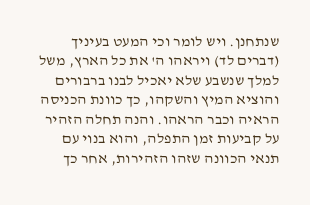שנתחנן. ויש לומר וכי המעט בעיניך
(דברים לד) ויראהו ה' את כל הארץ, משל למלך שנשבע שלא יאכיל לבנו ברבורים
והוציא המיץ והשקהו, כך כוונת הכניסה הראיה וכבר הראהו. והנה תחלה הזהיר
על קביעות זמן התפלה, והוא בנוי עם תנאי הכוונה שזהו הזהירות, אחר כך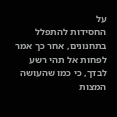על
החסידות להתפלל בתחנונים, אחר כך אמר לפחות אל תהי רשע לבדך, כי כמו שהעושה
המצות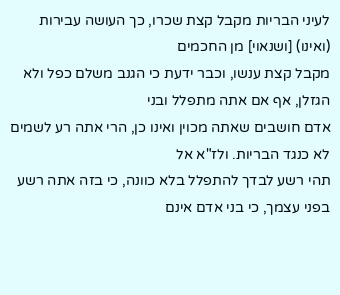לעיני הבריות מקבל קצת שכרו, כך העושה עבירות (ואינו) [ושנאוי] מן החכמים
מקבל קצת ענשו, וכבר ידעת כי הגנב משלם כפל ולא הגזלן, אף אם אתה מתפלל ובני
אדם חושבים שאתה מכוין ואינו כן, הרי אתה רע לשמים לא כנגד הבריות. ולז"א אל
תהי רשע לבדך להתפלל בלא כוונה, כי בזה אתה רשע בפני עצמך, כי בני אדם אינם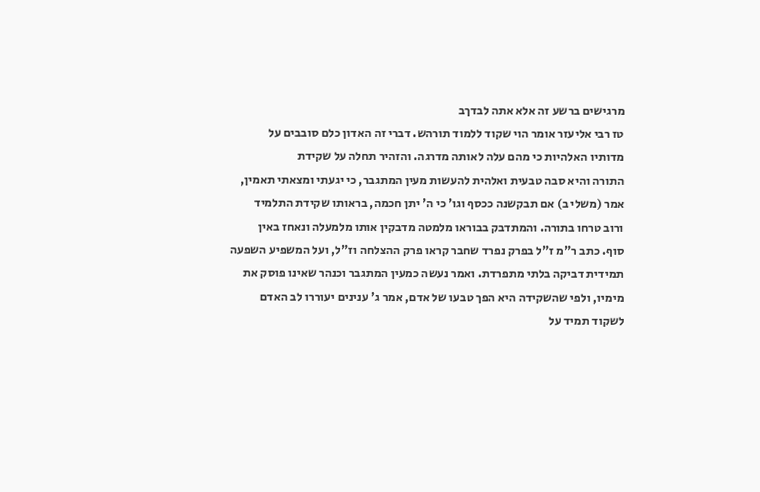מרגישים ברשע זה אלא אתה לבדךב
טז רבי אליעזר אומר הוי שקוד ללמוד תורהש. דברי זה האדון כלם סובבים על
מדותיו האלהיות כי מהם עלה לאותה מדרגה. והזהיר תחלה על שקידת
התורה והיא סבה טבעית ואלהית להעשות מעין המתגבר, כי יגעתי ומצאתי תאמין,
אמר (משלי ב) אם תבקשנה ככסף וגו' כי ה' יתן חכמה, בראותו שקידת התלמיד
ורוב טרחו בתורה. והמתדבק בבוראו מלמטה מדבקין אותו מלמעלה ונאחז באין
סוף. כתב ר"מ ז"ל בפרק נפרד שחבר קראו פרק ההצלחה וז"ל, ועל המשפיע השפעה
תמידית דביקה בלתי מתפרדת. ואמר נעשה כמעין המתגבר וכנהר שאינו פוסק את
מימיו, ולפי שהשקידה היא הפך טבעו של אדם, אמר ג' ענינים יעוררו לב האדם
לשקוד תמיד על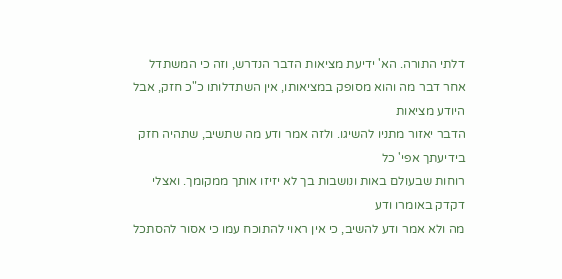דלתי התורה. הא' ידיעת מציאות הדבר הנדרש, וזה כי המשתדל
אחר דבר מה והוא מסופק במציאותו, אין השתדלותו כ"כ חזק, אבל היודע מציאות
הדבר יאזור מתניו להשיגו. ולזה אמר ודע מה שתשיב, שתהיה חזק בידיעתך אפי' כל
רוחות שבעולם באות ונושבות בך לא יזיזו אותך ממקומך. ואצלי דקדק באומרו ודע
מה ולא אמר ודע להשיב, כי אין ראוי להתוכח עמו כי אסור להסתכל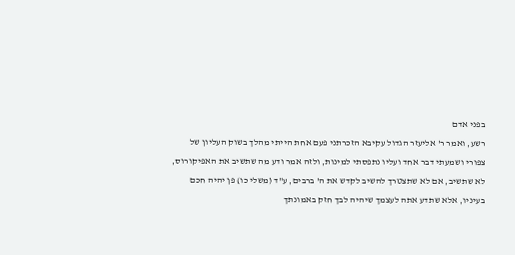בפני אדם
רשע, ואמר ר' אליעזר הגדול עקיבא הזכרתני פעם אחת הייתי מהלך בשוק העליון של
צפורי ושמעתי דבר אחד ועליו נתפסתי למינות, ולזה אמר ודע מה שתשיב את האפיקורוס,
לא שתשיב, אם לא שתצטרך להשיב לקדש את ה' ברבים, ע"ד (משלי כו) פן יהיה חכם
בעיניו, אלא שתדע אתה לעצמך שיהיה לבך חזק באמונתך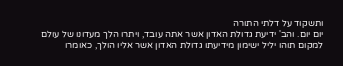ותשקוד על דלתי התורה
יום יום. והב' ידיעת גדולת האדון אשר אתה עובד, ויתרו הלך מעדונו של עולם
למקום תוהו יליל ישימון מידיעתו גדולת האדון אשר אליו הולך, כאומרו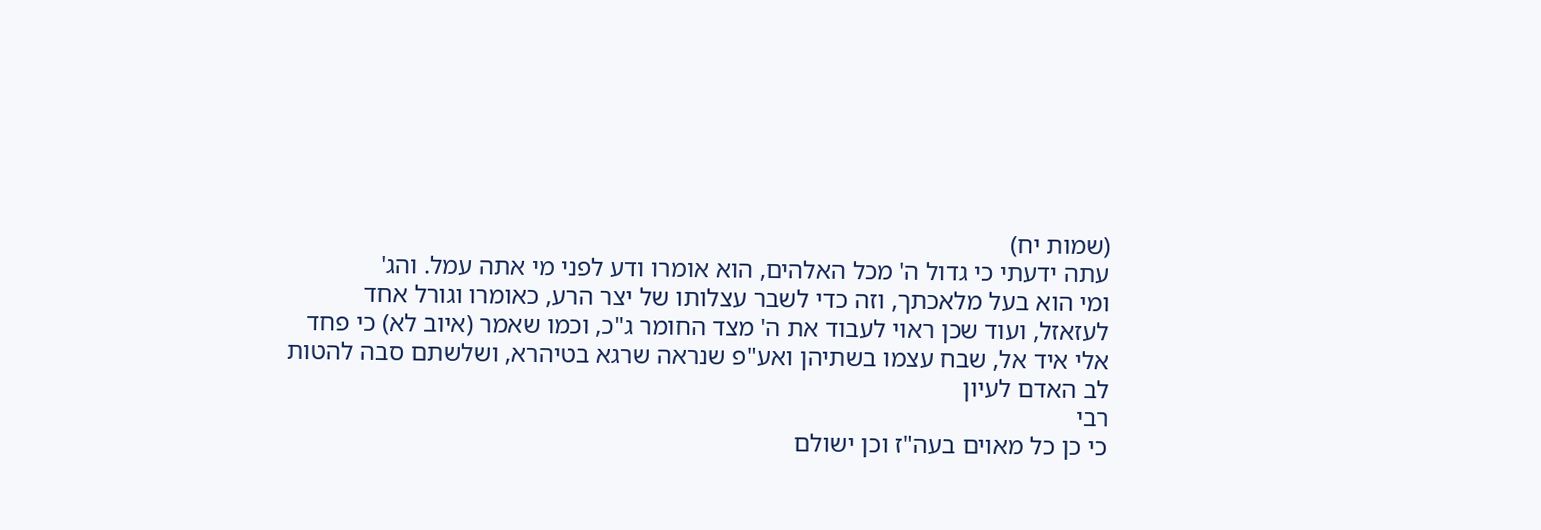(שמות יח)
עתה ידעתי כי גדול ה' מכל האלהים, הוא אומרו ודע לפני מי אתה עמל. והג'
ומי הוא בעל מלאכתך, וזה כדי לשבר עצלותו של יצר הרע, כאומרו וגורל אחד
לעזאזל, ועוד שכן ראוי לעבוד את ה' מצד החומר ג"כ, וכמו שאמר (איוב לא) כי פחד
אלי איד אל, שבח עצמו בשתיהן ואע"פ שנראה שרגא בטיהרא, ושלשתם סבה להטות
לב האדם לעיון
רבי
כי כן כל מאוים בעה"ז וכן ישולם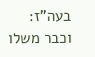בעה"ז: וכבר משלו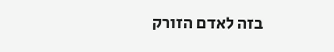בזה לאדם הזורק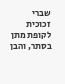שברי זכוכית לקופת מתן בסתר, והבן